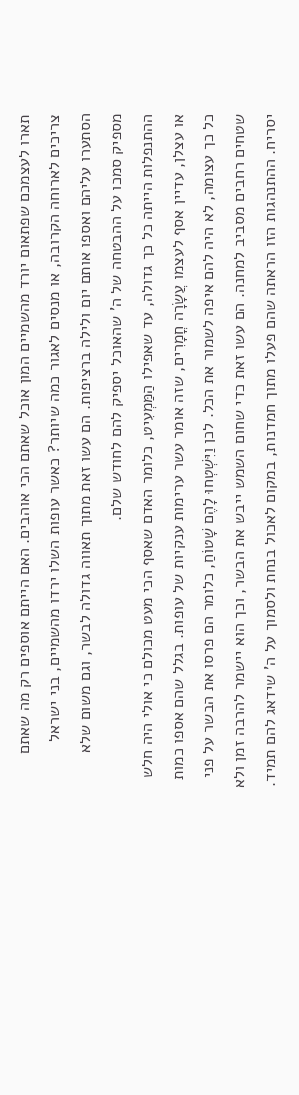תארו לעצמכם שפתאום יורד מהשמיים המון אוכל שאתם הכי אוהבים. האם הייתם אוספים רק מה שאתם צריכים לארוחה הקרובה, או מנסים לאגור כמה שיותר? כאשר עופות השלו ירדו מהשמיים, בני ישראל הסתערו עליהם ואספו אותם יום ולילה ברציפות. הם עשו זאת מתוך תאווה גדולה לבשר, וגם משום שלא מספיק סמכו על ההבטחה של ה' שהאוכל יספיק להם לחודש שלם.
ההתנפלות הייתה כל כך גדולה, עד שאפילו הַמַּמְעִיט, כלומר האדם שאסף הכי מעט מכולם כי אולי היה חלש או עצלן, עדיין אסף לעצמו עֲשָׂרָה חֳמָרִים, שזה אומר עשר ערימות ענקיות של עופות. בגלל שהם אספו כמות כל כך עצומה, לא היה להם איפה לשמור את הכל. לכן וַיִּשְׁטְחוּ לָהֶם שָׁטוֹחַ, כלומר הם פרסו את הבשר על פני שטחים רחבים מסביב למחנה. הם עשו זאת כדי שחום השמש ייבש את הבשר, וכך הוא יישמר להרבה זמן ולא יסריח. ההתנהגות הזו הראתה שהם פעלו מתוך חמדנות, במקום לאכול בנחת ולסמוך על ה' שידאג להם תמיד.